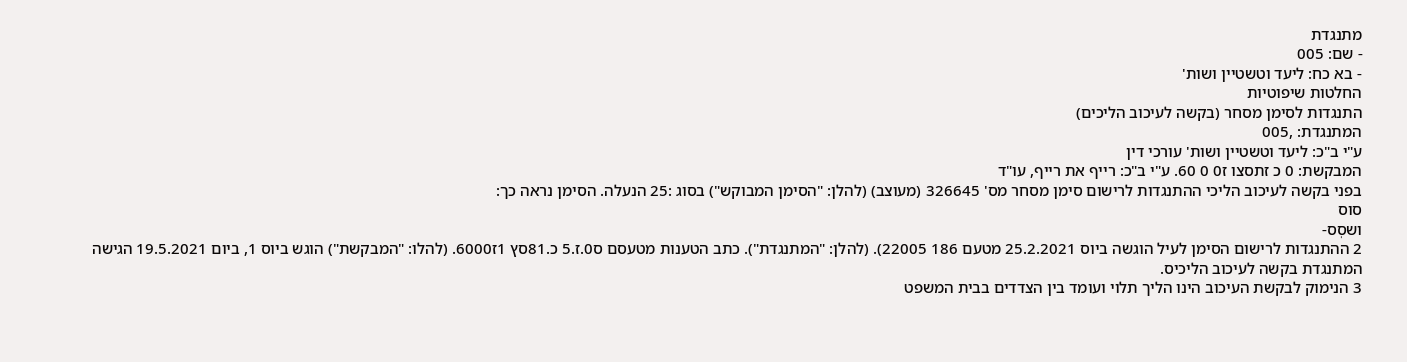מתנגדת
- שם: 005
- בא כח: ליעד וטשטיין ושות'
החלטות שיפוטיות
התנגדות לסימן מסחר (בקשה לעיכוב הליכים)
המתנגדת: ,005
ע"י ב"כ: ליעד וטשטיין ושות' עורכי דין
המבקשת: 0 כ זתסצו ז0 0 60. ע"י ב"כ: רייף את רייף, עו"ד
בפני בקשה לעיכוב הליכי ההתנגדות לרישום סימן מסחר מס' 326645 (מעוצב) (להלן: "הסימן המבוקש") בסוג :25 הנעלה. הסימן נראה כך:
סוס
ושסְס-
2 ההתנגדות לרישום הסימן לעיל הוגשה ביוס 25.2.2021 מטעם 186 22005). (להלן: "המתנגדת"). כתב הטענות מטעסם ס0.ז.5 כ.81סץ 1ז6000. (להלו: "המבקשת") הוגש ביוס 1, ביום 19.5.2021 הגישה המתנגדת בקשה לעיכוב הליכיס.
3 הנימוק לבקשת העיכוב הינו הליך תלוי ועומד בין הצדדים בבית המשפט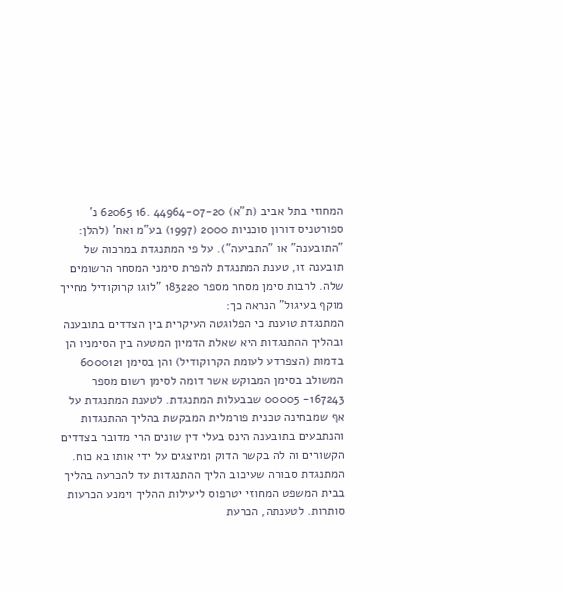המחוזי בתל אביב (ת"א) 44964-07-20 .16 62065 נ' ספורטניס דורון סוכניות 2000 (1997) בע"מ ואח' (להלן: "התובענה" או "התביעה"). על פי המתנגדת במרכוה של תובענה זו, טענת המתנגדת להפרת סימני המסחר הרשומים שלה. לרבות סימן מסחר מספר 183220 "לוגו קרוקודיל מחייך מוקף בעיגול" הנראה כך:
המתנגדת טוענת כי הפלוגטה העיקרית בין הצדדים בתובענה ובהליך ההתנגדות היא שאלת הדמיון המטעה בין הסימניו הן בדמות (הצפרדע לעומת הקרוקודיל) והן בסימן 6000121
המשולב בסימן המבוקש אשר דומה לסימן רשום מספר 167243- 00005 שבבעלות המתנגדת. לטענת המתנגדת על אף שמבחינה טכנית פורמלית המבקשת בהליך ההתנגדות והנתבעים בתובענה הינס בעלי דין שונים הרי מדובר בצדדים הקשורים וה לה בקשר הדוק ומיוצגים על ידי אותו בא כוח.
המתנגדת סבורה שעיכוב הליך ההתנגדות עד להכרעה בהליך בבית המשפט המחוזי יטרפוס ליעילות ההליך וימנע הכרעות סותרות. לטענתה, הכרעת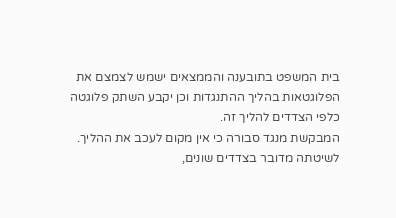בית המשפט בתובענה והממצאים ישמש לצמצם את הפלוגטאות בהליך ההתנגדות וכן יקבע השתק פלוגטה כלפי הצדדים להליך זה.
המבקשת מנגד סבורה כי אין מקום לעכב את ההליך. לשיטתה מדובר בצדדים שונים,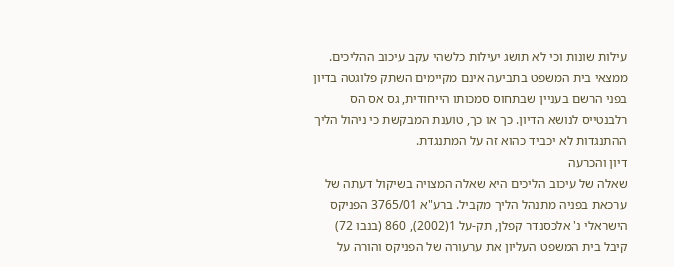עילות שונות וכי לא תושג יעילות כלשהי עקב עיכוב ההליכים. ממצאי בית המשפט בתביעה אינם מקיימים השתק פלוגטה בדיון בפני הרשם בעניין שבתחוס סמכותו הייחודית, גס אס הס רלבנטייס לנושא הדיון. כך או כך, טוענת המבקשת כי ניהול הליך ההתנגדות לא יכביד כהוא זה על המתנגדת.
דיון והכרעה
שאלה של עיכוב הליכים היא שאלה המצויה בשיקול דעתה של ערכאת בפניה מתנהל הליך מקביל. ברע"א 3765/01 הפניקס הישראלי נ' אלכסנדר קפלן, תק-על 1(2002), 860 (בנבו 72) קיבל בית המשפט העליון את ערעורה של הפניקס והורה על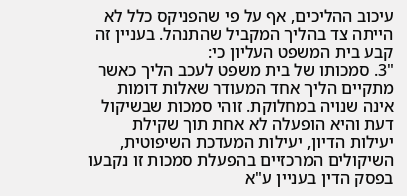עיכוב ההליכים, אף על פי שהפניקס כלל לא הייתה צד בהליך המקביל שהתנהל. בעניין זה קבע בית המשפט העליון כי:
"3. סמכותו של בית משפט לעכב הליך כאשר מתקיים הליך אחד המעודר שאלות דומות אינה שנויה במחלוקת. זוהי סמכות שבשיקול דעת והיא הופעלה לא אחת תוך שקילת יעילות הדיון, יעילות המעדכת השיפוטית,
השיקולים המרכזיים בהפעלת סמכות זו נקבעו בפסק הדין בעניין ע"א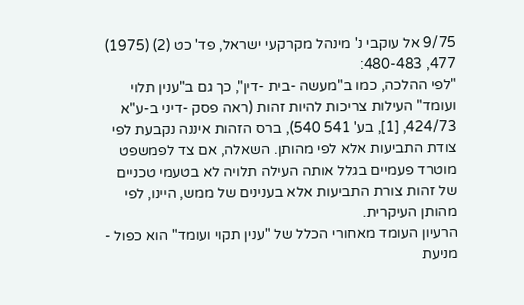9/75 אל עוקבי נ' מינהל מקרקעי ישראל, פד' כט (2) (1975) 477, 480-483:
"לפי ההלכה, כמו ב"מעשה -בית -דין", כך גם ב"ענין תלוי ועומד" העילות צריכות להיות זהות (ראה פסק -דיני ב-ע"א 424/73, [1], בע' 541 540), ברס הזהות איננה נקבעת לפי צודת התביעות אלא לפי מהותן. השאלה, אם צד לפמשפט מוטרד פעמיים בגלל אותה העילה תלויה לא בטעמי טכניים
של זהות צורת התביעות אלא בענינים של ממש, היינו, לפי מהותן העיקרית.
הרעיון העומד מאחורי הכלל של "ענין תקוי ועומד" הוא כפול - מניעת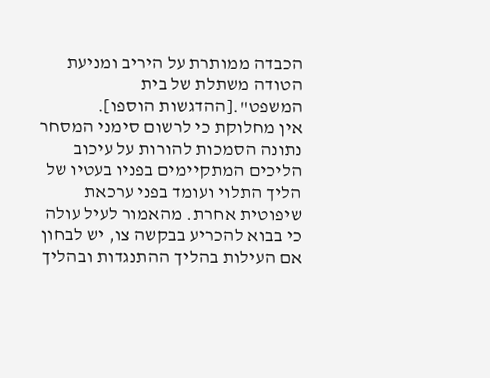הכבדה ממותרת על היריב ומניעת הטודה משתלת של בית המשפט".[ההדגשות הוספו].
אין מחלוקת כי לרשום סימני המסחר נתונה הסמכות להורות על עיכוב הליכים המתקיימים בפניו בעטיו של הליך התלוי ועומד בפני ערכאת שיפוטית אחרת. מהאמור לעיל עולה כי בבוא להכריע בבקשה צו, יש לבחון אם העילות בהליך ההתנגדות ובהליך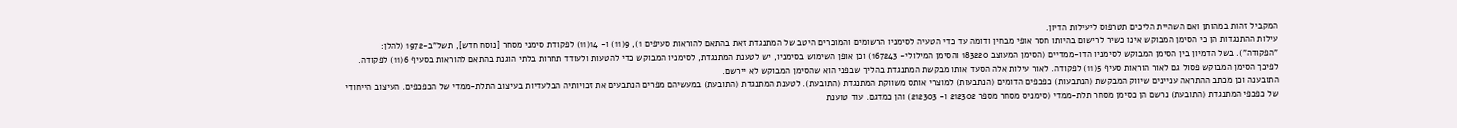המקביל זהות במהותן ואם השהיית הליכים תטרפוס ליעילות הדיון.
עילות ההתנגדות הן כי הסימן המבוקש אינו כשיר לרישום בהיותו חסר אופי מבחין ודומה עד כדי הטעיה לסימניו הרשומים והמוכרים היטב של המתנגדת זאת בהתאם להוראות סעיפים 1), 9(11) ו- 14(11) לפקודת סימני מסחר [נוסח חדש], תשל"ב-1972 (להלן: "הפקודה"). בשל הדמיון בין הסימן המבוקש לסימניו הדו-ממדיים (הסימן המעוצב 183220 והסימן המילולי- 167243) וכן אופן השימוש בסימניו, יש לטענת המתנגדת, לסימניו המבוקש כדי להטעות ולעודד תחרות בלתי הוגנת בהתאם להוראות בסעיף 6(11) לפקודה. לפיכך הסימן המבוקש פסול גם לאור הוראות סעיף 5(11) לפקודה. לאור עילות אלה הסעד אותו מבקשת המתנגדת בהליך שבפני הוא שהסימן המבוקש לא יירשם.
התובענה וכן מכתב ההתראה עניינים שיווק המבקשת (הנתבעות) כפכפים הדומים (הנתבעות) למוצרי אותס משווקת המתנגדת (התובעת). לטענת המתנגדת (התובעת) במעשיהם מפרים הנתבעים את זכויותיה הבלעדיות בעיצוב התלת-ממדי של הכפכפים. העיצוב הייחודי של כפכפי המתנגדת (התובעת) נרשם הן כסימן מסחר תלת-ממדי (סימניס מסחר מספר 212302 ו- 212303) והן כמדגם. עוד טוענת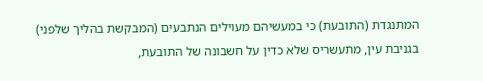המתנגדת (התובעת) כי במעשיהם מעוילים הנתבעים (המבקשת בהליך שלפני) בגניבת עין, מתעשריס שלא כדין על חשבונה של התובעת,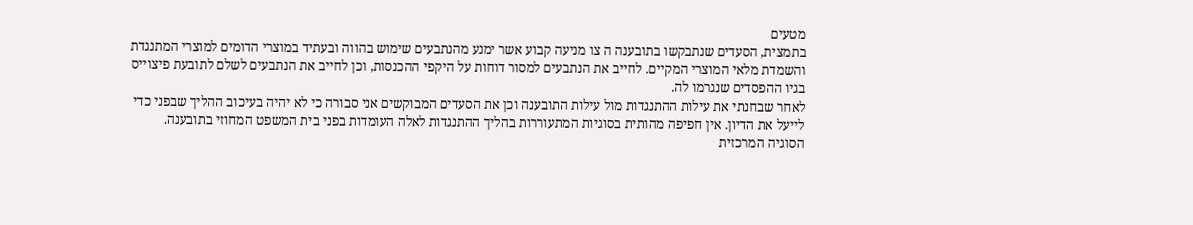מטעים
בתמצית, הסעדים שנתבקשו בתובענה ה צו מניעה קבוע אשר ימנע מהנתבעים שימוש בהווה ובעתיד במוצרי הדומים למוצרי המתנגדת והשמדת מלאי המוצרי המקיים. לחייב את הנתבעים למסור דוחות על היקפי ההכנסות, וכן לחייב את הנתבעים לשלם לתובעת פיצוייס בגיו ההפסדים שנגרמו לה.
לאחר שבחנתי את עילות ההתנגדות מול עילות התובענה וכן את הסעדים המבוקשים אני סבורה כי לא יהיה בעיכוב ההליך שבפני כדי לייעל את הדיון. אין חפיפה מהותית בסוגיות המתעוררות בהליך ההתנגדות לאלה העומדות בפני בית המשפט המחוזי בתובענה.
הסוגיה המרכזית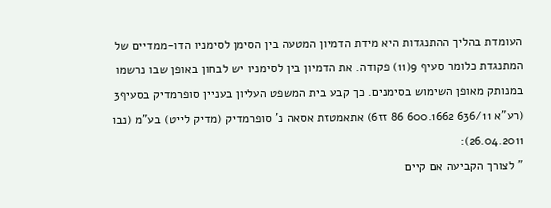העומדת בהליך ההתנגדות היא מידת הדמיון המטעה בין הסימן לסימניו הדו-ממדיים של המתנגדת כלומר סעיף 9(11) פקודה. את הדמיון בין לסימניו יש לבחון באופן שבו נרשמו במנותק מאופן השימוש בסימנים. כך קבע בית המשפט העליון בעניין סופרמדיק בסעיף3 (רע"א 636/11 600.1662 86 זז6) אתאמטזת אסאה נ' סופרמדיק (מדיק לייט) בע"מ (נבו 26.04.2011):
" לצורך הקביעה אם קיים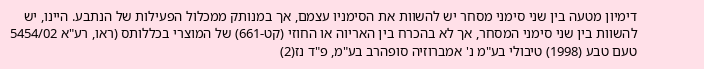דימיון מטעה בין שני סימני מסחר יש להשוות את הסימניו עצמם, אך במנותק ממכלול הפעילות של הנתבע. היינו, יש להשוות בין שני סימני המסחר, אך לא בהכרח בין האריוה או החוזי (קט-661) של המוצרי בכללותס (ראו, רע"א 5454/02 טעם טבע (1998) טיבולי בע"מ נ' אמברוזיה סופהרב בע"מ, פ"ד נז(2)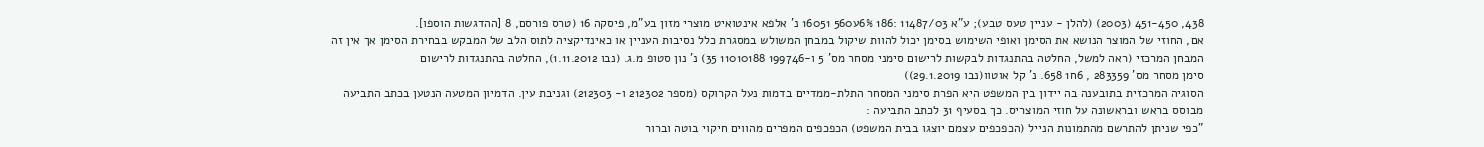438, 451-450 (2003) (להלן - עניין טעס טבע); ע"א 11487/03 :186 6%ע560 16051 נ' אלפא אינטואיט מוצרי מזון בע"מ, פיסקה 16 (טרס פורסם, 8 [ההדגשות הוספו].
אם, החוזי של המוצר הנושא את הסימן ואופי השימוש בסימן יכול להוות שיקול במבחן המשולש במסגרת כלל נסיבות העניין או כאינדיקציה לתוס הלב של המבקש בבחירת הסימן אך אין זה המבחן המרכזי (ראה למשל, החלטה בהתנגדות לבקשות לרישום סימני מסחר מס' 5 ו-199746 11010188 35) נ' נון סטופ מ.ג. (נבו 1.11.2012), החלטה בהתנגדות לרישום
סימן מסחר מס' 283359 , 6ח1 658. נ' קל אוטוו(נבו 29.1.2019))
הסוגיה המרכזית בתובענה בה יידון בין המשפט היא הפרת סימני המסחר התלת-ממדיים בדמות נעל הקרוקס (מספר 212302 ו- 212303) וגניבת עין. הדמיון המטעה הנטען בכתב התביעה מבוסס בראש ובראשונה על חוזי המוצריס. כך בסעיף 31 לכתב התביעה :
"כפי שניתן להתרשם מהתמונות הנייל (הכפכפים עצמם יוצגו בבית המשפט) הכפכפים המפרים מהווים חיקוי בוטה וברור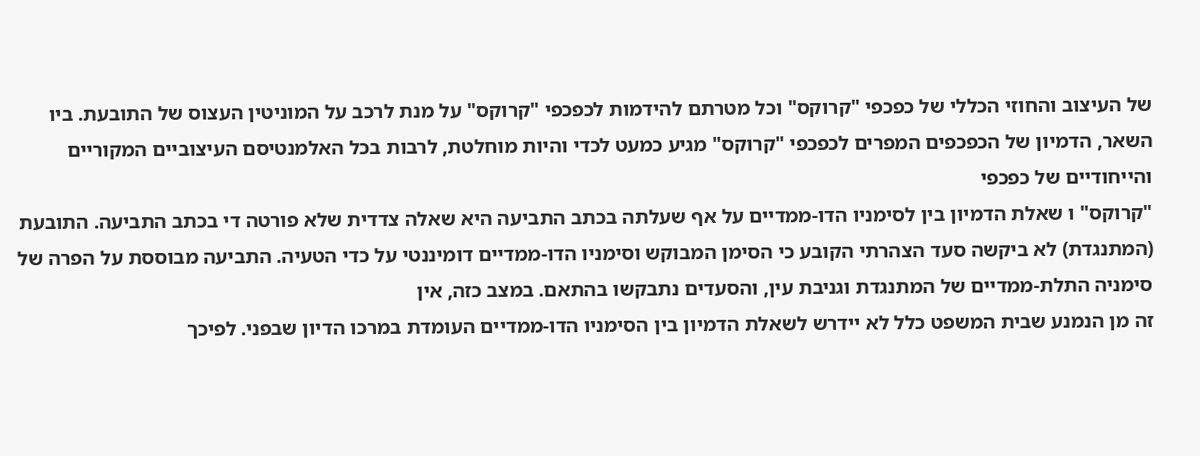של העיצוב והחוזי הכללי של כפכפי "קרוקס" וכל מטרתם להידמות לכפכפי "קרוקס" על מנת לרכב על המוניטין העצוס של התובעת. ביו השאר, הדמיון של הכפכפים המפרים לכפכפי "קרוקס" מגיע כמעט לכדי והיות מוחלטת, לרבות בכל האלמנטיסם העיצוביים המקוריים והייחודיים של כפכפי
"קרוקס" ו שאלת הדמיון בין לסימניו הדו-ממדיים על אף שעלתה בכתב התביעה היא שאלה צדדית שלא פורטה די בכתב התביעה. התובעת (המתנגדת) לא ביקשה סעד הצהרתי הקובע כי הסימן המבוקש וסימניו הדו-ממדיים דומיננטי על כדי הטעיה. התביעה מבוססת על הפרה של סימניה התלת-ממדיים של המתנגדת וגניבת עין, והסעדים נתבקשו בהתאם. במצב כזה, אין
זה מן הנמנע שבית המשפט כלל לא יידרש לשאלת הדמיון בין הסימניו הדו-ממדיים העומדת במרכו הדיון שבפני. לפיכך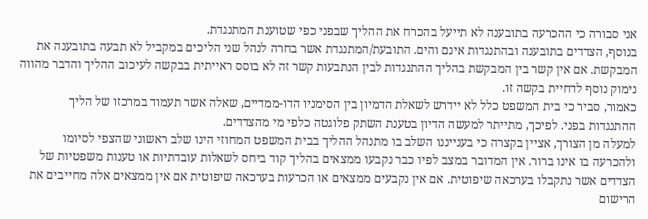אני סבורה כי ההכרעה בתובענה לא תייעל בהכרח את ההליך שבפני כפי שטוענת המתנגדת.
בנוסף, הצדדים בתובענה ובהתנגדות אינם והים. התובעת/המתנגדת אשר בחרה לנהל שני הליכים במקביל לא תבעה בתובענה את המבקשת. אם אין קשר בין המבקשת בהליך ההתנגדות לבין הנתבעות קשר זה לא בוסס ראייתית בבקשה לעיכוב ההליך והדבר מהווה נימוק נוסף לדחיית בקשה זו.
כאמור, סביר כי בית המשפט כלל לא יידרש לשאלת הדמיון בין הסימניו הדו-ממדיים, שאלה אשר תעמוד במרכזו של הליך ההתנגדות בפני. לפיכך, מתייתר למעשה הדיון בטענת השתק פלוגטה כלפי מי מהצדדים.
למעלה מן הצורך, אציין בקצרה כי בענייננו השלב בו מתנהל ההליך בבית המשפט המחוזי הינו שלב ראשוני שהצפי לסיומו ולהכרעה בו אינו ברור. אין המדובר במצב לפיו כבר נקבעו ממצאים בהליך קוד ביחס לשאלות עובדתיות או טענות משפטיות של הצדדים אשר נתקבלו בערכאה שיפוטית. אם אין נקבעים ממצאים או הכרעות בערכאה שיפוטית אם אין ממצאים אלה מחייבים את הרישום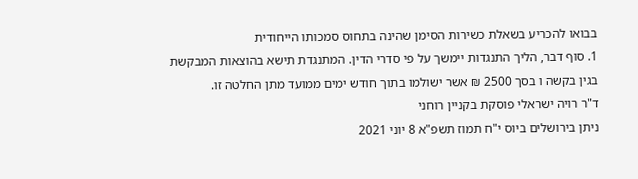בבואו להכריע בשאלת כשירות הסימן שהינה בתחוס סמכותו הייחודית
1. סוף דבר, הליך התנגדות יימשך על פי סדרי הדין. המתנגדת תישא בהוצאות המבקשת בגין בקשה ו בסך 2500 ₪ אשר ישולמו בתוך חודש ימים ממועד מתן החלטה זו.
ד"ר רויה ישראלי פוסקת בקניין רוחני
ניתן בירושלים ביוס י"ח תמוז תשפ"א 8 יוני 2021